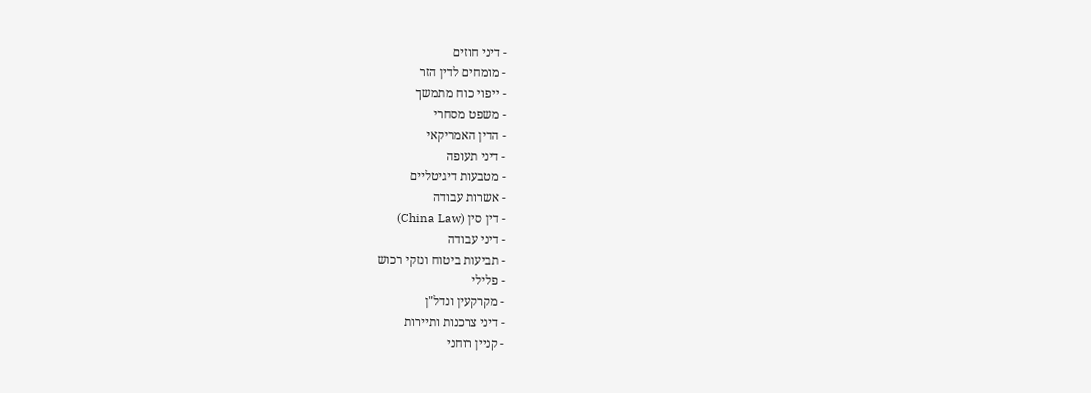- דיני חוזים
- מומחים לדין הזר
- ייפוי כוח מתמשך
- משפט מסחרי
- הדין האמריקאי
- דיני תעופה
- מטבעות דיגיטליים
- אשרות עבודה
- דין סין (China Law)
- דיני עבודה
- תביעות ביטוח ונזקי רכוש
- פלילי
- מקרקעין ונדל"ן
- דיני צרכנות ותיירות
- קניין רוחני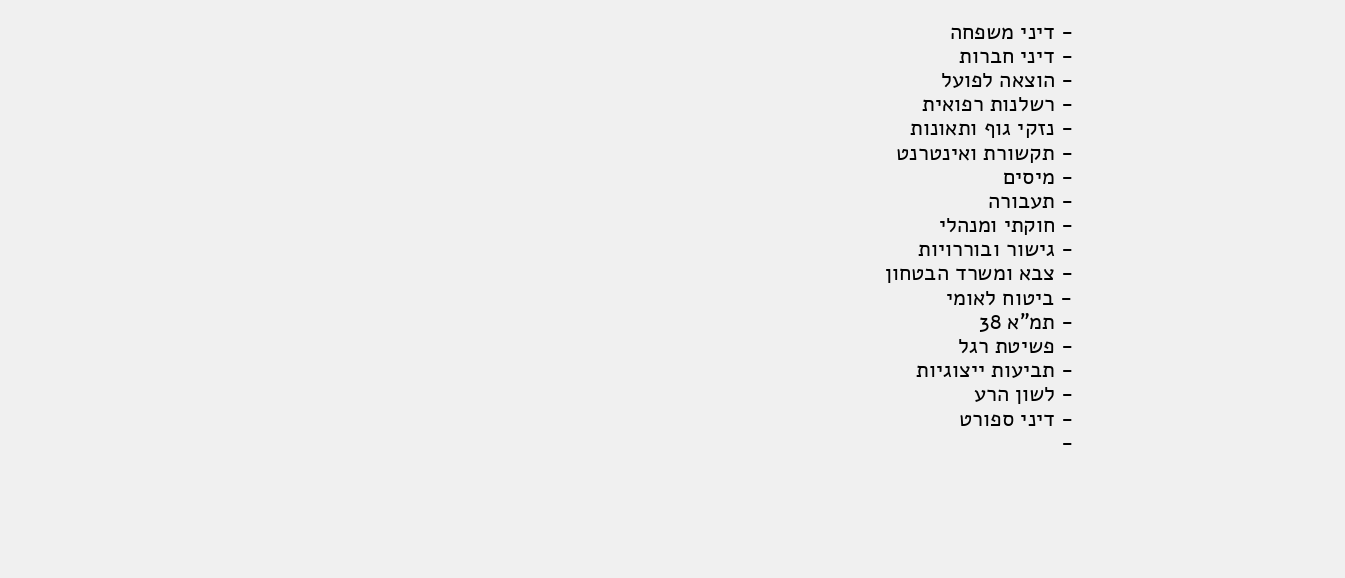- דיני משפחה
- דיני חברות
- הוצאה לפועל
- רשלנות רפואית
- נזקי גוף ותאונות
- תקשורת ואינטרנט
- מיסים
- תעבורה
- חוקתי ומנהלי
- גישור ובוררויות
- צבא ומשרד הבטחון
- ביטוח לאומי
- תמ"א 38
- פשיטת רגל
- תביעות ייצוגיות
- לשון הרע
- דיני ספורט
-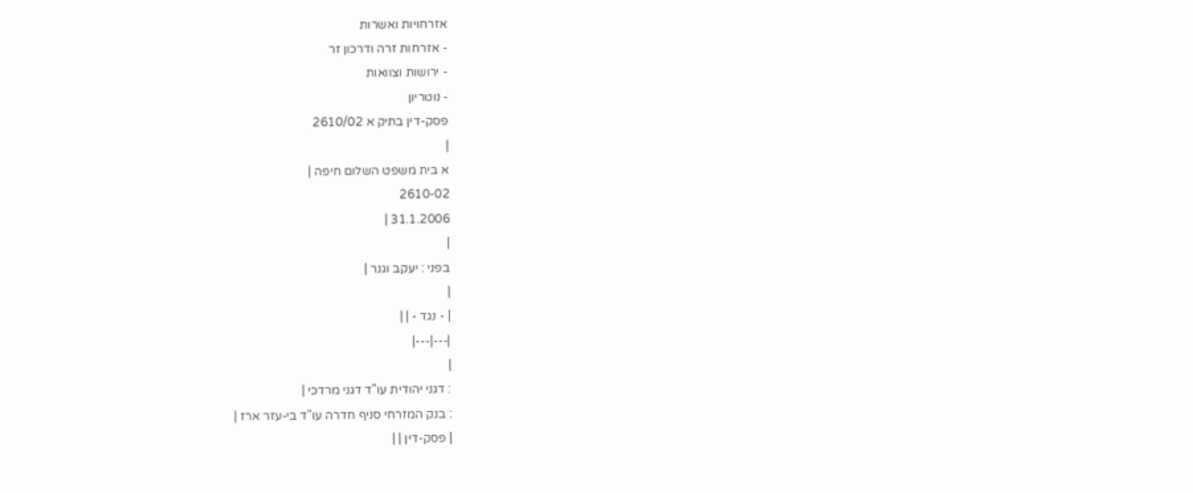אזרחויות ואשרות
- אזרחות זרה ודרכון זר
- ירושות וצוואות
- נוטריון
פסק-דין בתיק א 2610/02
|
א בית משפט השלום חיפה |
2610-02
31.1.2006 |
|
בפני : יעקב וגנר |
|
| - נגד - | |
|---|---|
|
: דגני יהודית עו"ד דגני מרדכי |
: בנק המזרחי סניף חדרה עו"ד בי-עזר ארז |
| פסק-דין | |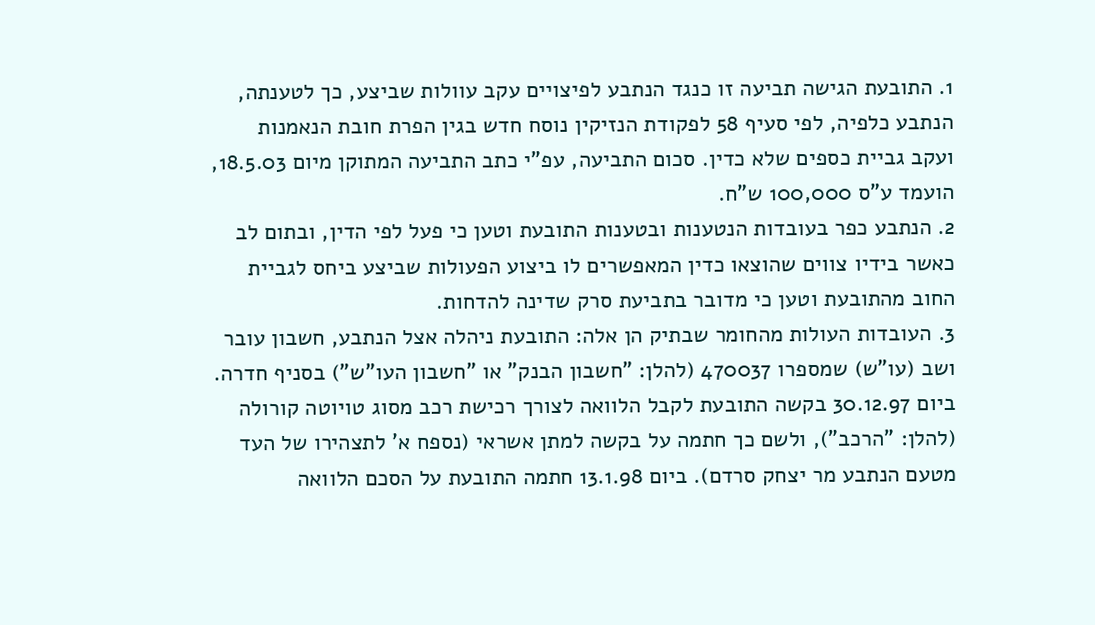1. התובעת הגישה תביעה זו כנגד הנתבע לפיצויים עקב עוולות שביצע, כך לטענתה, הנתבע כלפיה, לפי סעיף 58 לפקודת הנזיקין נוסח חדש בגין הפרת חובת הנאמנות ועקב גביית כספים שלא כדין. סכום התביעה, עפ"י כתב התביעה המתוקן מיום 18.5.03, הועמד ע"ס 100,000 ש"ח.
2. הנתבע כפר בעובדות הנטענות ובטענות התובעת וטען כי פעל לפי הדין, ובתום לב כאשר בידיו צווים שהוצאו כדין המאפשרים לו ביצוע הפעולות שביצע ביחס לגביית החוב מהתובעת וטען כי מדובר בתביעת סרק שדינה להדחות.
3. העובדות העולות מהחומר שבתיק הן אלה: התובעת ניהלה אצל הנתבע, חשבון עובר ושב (עו"ש) שמספרו 470037 (להלן: "חשבון הבנק" או "חשבון העו"ש") בסניף חדרה. ביום 30.12.97 בקשה התובעת לקבל הלוואה לצורך רכישת רכב מסוג טויוטה קורולה (להלן: "הרכב"), ולשם כך חתמה על בקשה למתן אשראי (נספח א' לתצהירו של העד מטעם הנתבע מר יצחק סרדם). ביום 13.1.98 חתמה התובעת על הסכם הלוואה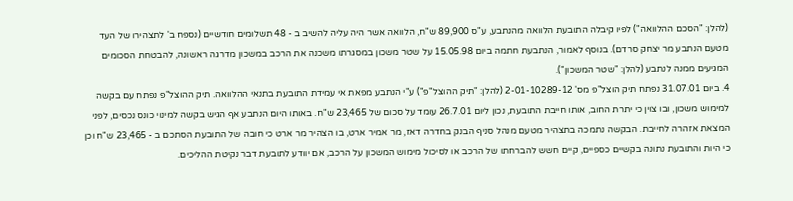(להלן: "הסכם ההלוואה") לפיו קיבלה התובעת הלוואה מהנתבע, ע"ס 89,900 ש"ח, הלוואה אשר היה עליה להשיב ב - 48 תשלומים חודשיים (נספח ב' לתצהירו של העד מטעם הנתבע מר יצחק סרדם). בנוסף לאמור, הנתבעת חתמה ביום 15.05.98 על שטר משכון במסגרתו משכנה את הרכב במשכון מדרגה ראשונה, להבטחת הסכומים המגיעים ממנה לנתבע (להלן: "שטר המשכון").
4. ביום 31.07.01 נפתח תיק הוצל"פ מס' 2-01-10289-12 (להלן: "תיק ההוצל"פ") ע"י הנתבע מפאת אי עמידת התובעת בתנאי ההלוואה. תיק ההוצל"פ נפתח עם בקשה למימוש משכון, ובו צוין כי יתרת החוב, אותו חייבת התובעת, נכון ליום 26.7.01 עומד על סכום של 23,465 ש"ח. באותו היום הנתבע אף הגיש בקשה למינוי כונס נכסים, לפני המצאת אזהרה לחייבת. הבקשה נתמכה בתצהיר מטעם מנהל סניף הבנק בחדרה דאז, מר אמיר ארט, בו הצהיר מר ארט כי חובה של התובעת הסתכם ב - 23,465 ש"ח וכן כי היות והתובעת נתונה בקשיים כספיים, קיים חשש להברחתו של הרכב או לסיכול מימוש המשכון על הרכב, אם יוודע לתובעת דבר נקיטת ההליכים.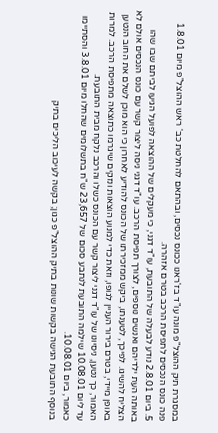במסגרת תיק ההוצל"פ מונה עו"ד בז'ראנו ככונס נכסים, ובהתאם להחלטת כב' ראש ההוצל"פ מיום 1.8.01 פנה כונס הנכסים לתפיסת הרכב בטרם אזהרה.
5. ביום 2.8.01 נודע לבעלה של התובעת, עו"ד דגני, כי מעקלים של ההוצאה לפועל הגיעו לביתם שבו שהו באותה העת ילדיהם ואנשים נוספים, לצורך תפיסת הרכב. עו"ד דגני ניסה ליצור קשר עם כונס הנכסים אולם לא הצליח להשיגו. לפיכך, לטענתו, ביקש ממזכירתו של הכונס להודיע לאחרון כי הוא מוכן לשלם את החוב הנטען באופן מיידי, בטרם בירור העניין לגופו, וזאת כדי למנוע הוצאות ונזקים שיגרמו כתוצאה מתפיסת הרכב. למרות האמור, כך נטען, ניסיונו של עו"ד דגני ליצור קשר עם הכונס כשלו והרכב נלקח מבית התובעת.
עד ליום 10.08.01 שילמה התובעת לנתבע סכום של 23,657 ש"ח בתשלומים שהחלו מיום 3.8.01 והסתיימו כאמור, ביום 10.08.01.
בנוסף התובעת הגישה בקשות שונות בתיק ההוצל"פ כגון; בקשה לעיכוב הליכים בתיק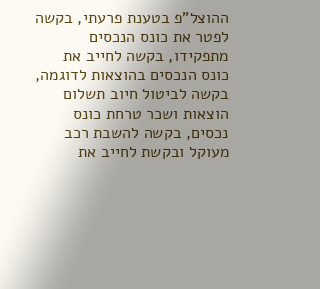ההוצל"פ בטענת פרעתי, בקשה לפטר את כונס הנכסים מתפקידו, בקשה לחייב את כונס הנכסים בהוצאות לדוגמה, בקשה לביטול חיוב תשלום הוצאות ושכר טרחת כונס נכסים, בקשה להשבת רכב מעוקל ובקשת לחייב את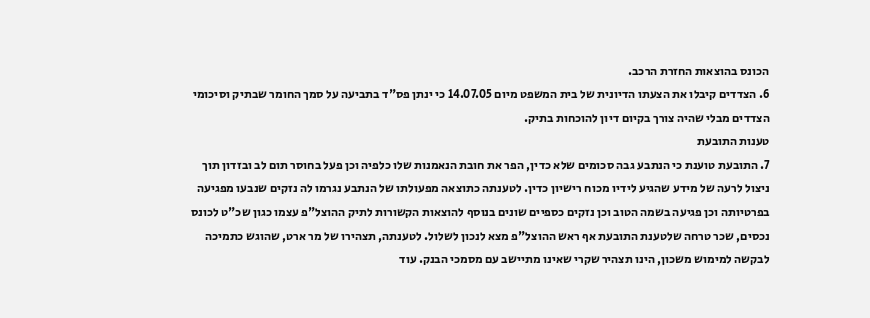הכונס בהוצאות החזרת הרכב.
6. הצדדים קיבלו את הצעתו הדיונית של בית המשפט מיום 14.07.05 כי ינתן פס"ד בתביעה על סמך החומר שבתיק וסיכומי הצדדים מבלי שהיה צורך בקיום דיון להוכחות בתיק.
טענות התובעת
7. התובעת טוענת כי הנתבע גבה סכומים שלא כדין, הפר את חובת הנאמנות שלו כלפיה וכן פעל בחוסר תום לב ובזדון תוך ניצול לרעה של מידע שהגיע לידיו מכוח רישיון כדין. לטענתה כתוצאה מפעולתו של הנתבע נגרמו לה נזקים שנבעו מפגיעה בפרטיותה וכן פגיעה בשמה הטוב וכן נזקים כספיים שונים בנוסף להוצאות הקשורות לתיק ההוצל"פ עצמו כגון שכ"ט לכונס נכסים, שכר טרחה שלטענת התובעת אף ראש ההוצל"פ מצא לנכון לשלול. לטענתה, תצהירו של מר ארט, שהוגש כתמיכה לבקשה למימוש משכון, הינו תצהיר שקרי שאינו מתיישב עם מסמכי הבנק. עוד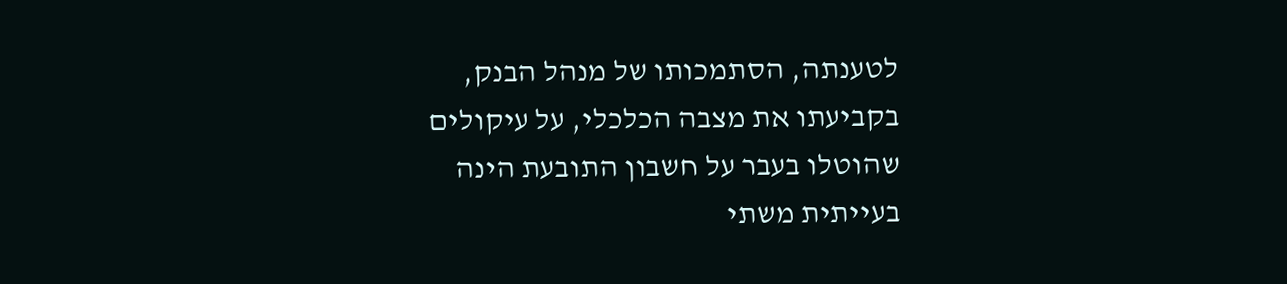לטענתה, הסתמכותו של מנהל הבנק, בקביעתו את מצבה הכלכלי, על עיקולים שהוטלו בעבר על חשבון התובעת הינה בעייתית משתי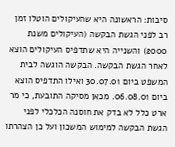סיבות: הראשונה היא שהעיקולים הוטלו זמן רב לפני הגשת הבקשה (העיקולים משנת 2000) והשנייה היא שתדפיס העיקולים הוצא לאחר הגשת הבקשה. הבקשה הוגשה לבית המשפט ביום 30.07.01 ואילו התדפיס הוצא ביום 06.08.01. מכאן מסיקה התובעת, כי מר ארט כלל לא בדק את חוסנה הכלכלי לפני הגשת הבקשה למימוש המשכון ועל כן הצהרתו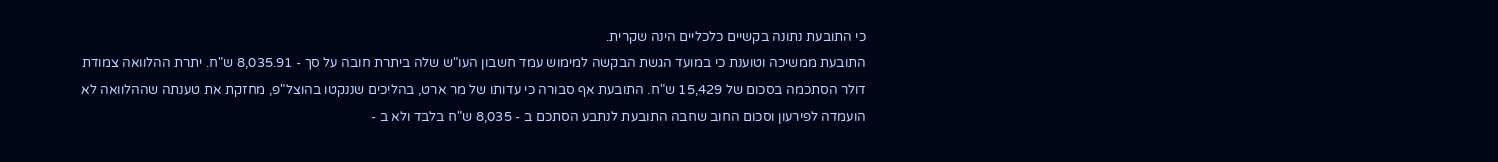כי התובעת נתונה בקשיים כלכליים הינה שקרית.
התובעת ממשיכה וטוענת כי במועד הגשת הבקשה למימוש עמד חשבון העו"ש שלה ביתרת חובה על סך - 8,035.91 ש"ח. יתרת ההלוואה צמודת דולר הסתכמה בסכום של 15,429 ש"ח. התובעת אף סבורה כי עדותו של מר ארט, בהליכים שננקטו בהוצל"פ, מחזקת את טענתה שההלוואה לא הועמדה לפירעון וסכום החוב שחבה התובעת לנתבע הסתכם ב - 8,035 ש"ח בלבד ולא ב -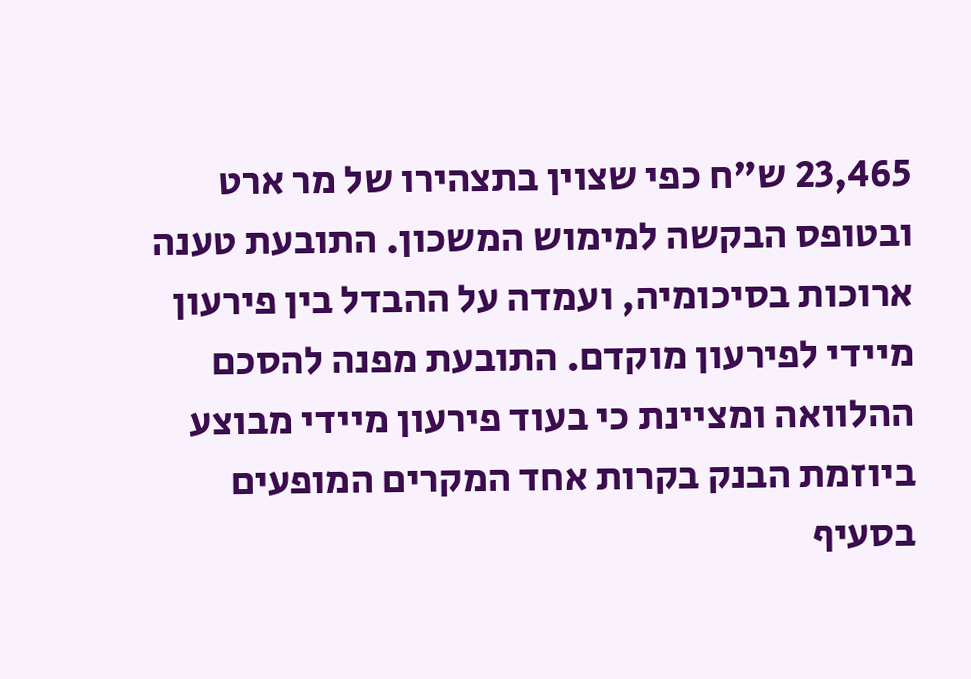23,465 ש"ח כפי שצוין בתצהירו של מר ארט ובטופס הבקשה למימוש המשכון. התובעת טענה ארוכות בסיכומיה, ועמדה על ההבדל בין פירעון מיידי לפירעון מוקדם. התובעת מפנה להסכם ההלוואה ומציינת כי בעוד פירעון מיידי מבוצע ביוזמת הבנק בקרות אחד המקרים המופעים בסעיף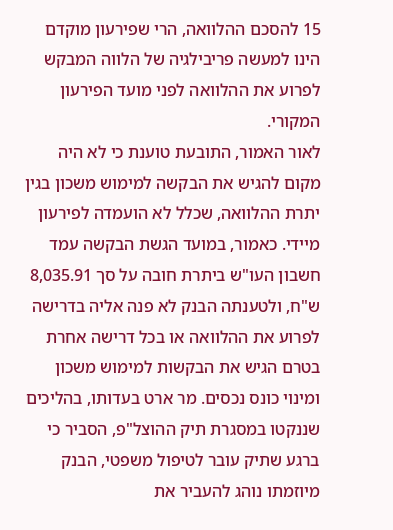15 להסכם ההלוואה, הרי שפירעון מוקדם הינו למעשה פריבילגיה של הלווה המבקש לפרוע את ההלוואה לפני מועד הפירעון המקורי.
לאור האמור, התובעת טוענת כי לא היה מקום להגיש את הבקשה למימוש משכון בגין יתרת ההלוואה, שכלל לא הועמדה לפירעון מיידי. כאמור, במועד הגשת הבקשה עמד חשבון העו"ש ביתרת חובה על סך 8,035.91 ש"ח, ולטענתה הבנק לא פנה אליה בדרישה לפרוע את ההלוואה או בכל דרישה אחרת בטרם הגיש את הבקשות למימוש משכון ומינוי כונס נכסים. מר ארט בעדותו, בהליכים שננקטו במסגרת תיק ההוצל"פ, הסביר כי ברגע שתיק עובר לטיפול משפטי, הבנק מיוזמתו נוהג להעביר את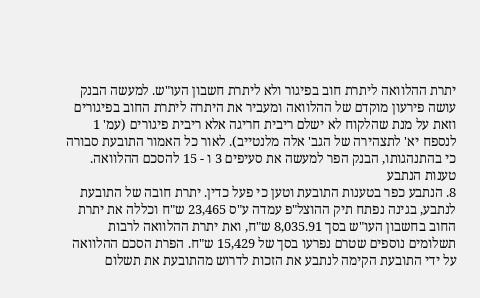יתרת ההלוואה ליתרת חוב בפיגור ולא ליתרת חשבון העו"ש. למעשה הבנק עושה פירעון מוקדם של ההלוואה ומעביר את היתרה ליתרת החוב בפיגורים וזאת על מנת שהלקוח לא ישלם ריבית חריגה אלא ריבית פיגורים (עמ' 1 לנספח יא' לתצהירה של הגב' אלה מלנטייב). לאור כל האמור התובעת סבורה כי בהתנהגותו, הבנק הפר למעשה את סעיפים 3 ו - 15 להסכם ההלוואה.
טענות הנתבע
8. הנתבע כפר בטענות התובעת וטען כי פעל כדין. יתרת חובה של התובעת לנתבע, בגינה נפתח תיק ההוצל"פ עמדה ע"ס 23,465 ש"ח וכללה את יתרת החוב בחשבון העו"ש בסך 8,035.91 ש"ח, ואת יתרת ההלוואה לרבות תשלומים נוספים שטרם נפרעו בסך של 15,429 ש"ח. הפרת הסכם ההלוואה על ידי התובעת הקימה לנתבע את הזכות לדרוש מהתובעת את תשלום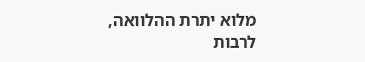מלוא יתרת ההלוואה, לרבות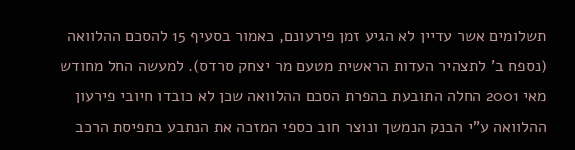תשלומים אשר עדיין לא הגיע זמן פירעונם, כאמור בסעיף 15 להסכם ההלוואה (נספח ב' לתצהיר העדות הראשית מטעם מר יצחק סרדס). למעשה החל מחודש מאי 2001 החלה התובעת בהפרת הסכם ההלוואה שכן לא כובדו חיובי פירעון ההלוואה ע"י הבנק הנמשך ונוצר חוב כספי המזכה את הנתבע בתפיסת הרכב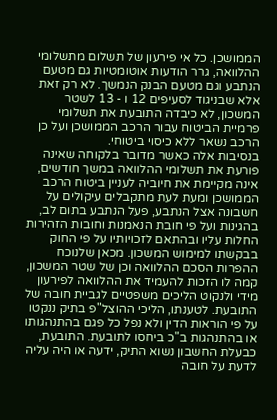הממושכן. כל אי פירעון של תשלום מתשלומי ההלוואה, גרר הודעות אוטומטיות גם מטעם הנתבע וגם מטעם הבנק הנמשך. לא רק זאת אלא שבניגוד לסעיפים 12 ו - 13 לשטר המשכון, לא כיבדה התובעת את תשלומי פרמיית הביטוח עבור הרכב הממושכן ועל כן הרכב נשאר ללא כיסוי ביטוחי.
בנסיבות אלה כאשר מדובר בלקוחה שאינה פורעת את תשלומי ההלוואה במשך חודשים, אינה מקיימת את חיוביה לעניין ביטוח הרכב הממושכן ומעת לעת מתקבלים עיקולים על חשבונה אצל הנתבע, פעל הנתבע בתום לב, בהגינות ועל פי חובת הנאמנות וחובות הזהירות החלות עליו ובהתאם לזכויותיו על פי החוק בבקשתו למימוש המשכון. מכאן שלנוכח ההפרות הסכם ההלוואה וכן של שטר המשכון, קמה לו הזכות להעמיד את ההלוואה לפירעון מידי ולנקוט הליכים משפטיים לגביית חובה של התובעת. לטענתו, הליכי ההוצל"פ בתיק ננקטו על פי הוראות הדין ולא נפל כל פגם בהתנהגותו או בהתנהגות ב"כ ביחסו לתובעת. התובעת, כבעלת החשבון נשוא התיק, ידעה או היה עליה לדעת על חובה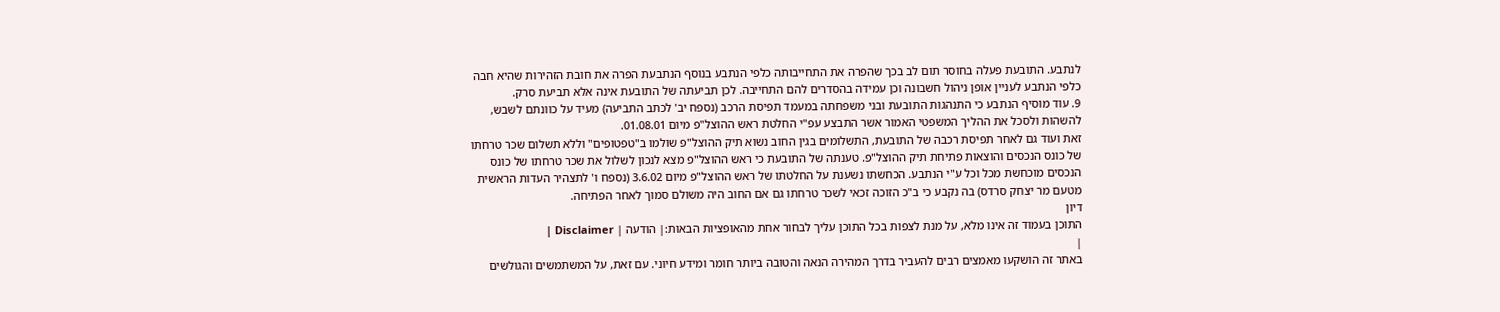לנתבע. התובעת פעלה בחוסר תום לב בכך שהפרה את התחייבותה כלפי הנתבע בנוסף הנתבעת הפרה את חובת הזהירות שהיא חבה כלפי הנתבע לעניין אופן ניהול חשבונה וכן עמידה בהסדרים להם התחייבה. לכן תביעתה של התובעת אינה אלא תביעת סרק.
9. עוד מוסיף הנתבע כי התנהגות התובעת ובני משפחתה במעמד תפיסת הרכב (נספח יב' לכתב התביעה) מעיד על כוונתם לשבש, להשהות ולסכל את ההליך המשפטי האמור אשר התבצע עפ"י החלטת ראש ההוצל"פ מיום 01.08.01.
זאת ועוד גם לאחר תפיסת רכבה של התובעת, התשלומים בגין החוב נשוא תיק ההוצל"פ שולמו ב"טפטופים" וללא תשלום שכר טרחתו של כונס הנכסים והוצאות פתיחת תיק ההוצל"פ. טענתה של התובעת כי ראש ההוצל"פ מצא לנכון לשלול את שכר טרחתו של כונס הנכסים מוכחשת מכל וכל ע"י הנתבע. הכחשתו נשענת על החלטתו של ראש ההוצל"פ מיום 3.6.02 (נספח ו' לתצהיר העדות הראשית מטעם מר יצחק סרדס) בה נקבע כי ב"כ הזוכה זכאי לשכר טרחתו גם אם החוב היה משולם סמוך לאחר הפתיחה.
דיון
התוכן בעמוד זה אינו מלא, על מנת לצפות בכל התוכן עליך לבחור אחת מהאופציות הבאות:| הודעה | Disclaimer |
|
באתר זה הושקעו מאמצים רבים להעביר בדרך המהירה הנאה והטובה ביותר חומר ומידע חיוני. עם זאת, על המשתמשים והגולשים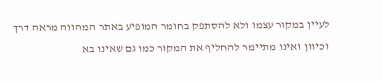לעיין במקור עצמו ולא להסתפק בחומר המופיע באתר המהווה מראה דרך וכיוון ואינו מתיימר להחליף את המקור כמו גם שאינו בא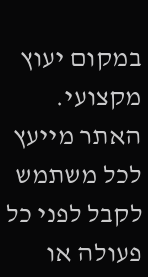במקום יעוץ מקצועי. האתר מייעץ לכל משתמש לקבל לפני כל פעולה או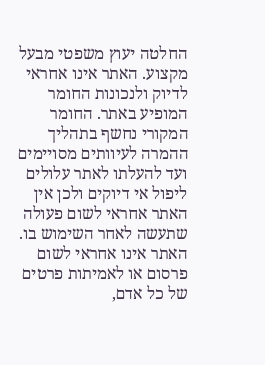החלטה יעוץ משפטי מבעל מקצוע. האתר אינו אחראי לדיוק ולנכונות החומר המופיע באתר. החומר המקורי נחשף בתהליך ההמרה לעיוותים מסויימים ועד להעלתו לאתר עלולים ליפול אי דיוקים ולכן אין האתר אחראי לשום פעולה שתעשה לאחר השימוש בו. האתר אינו אחראי לשום פרסום או לאמיתות פרטים של כל אדם,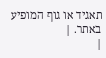תאגיד או גוף המופיע באתר. |
|